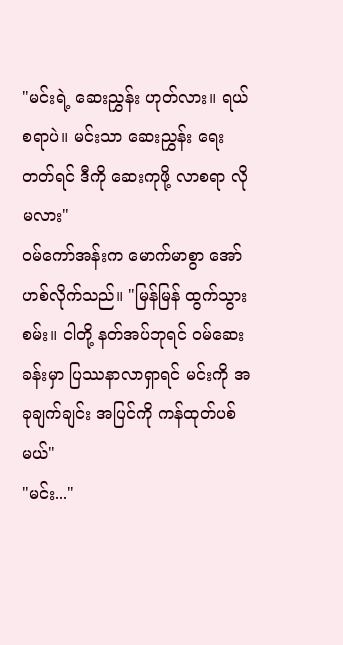"မင်းရဲ့ ဆေးညွှန်း ဟုတ်လား။ ရယ်စရာပဲ။ မင်းသာ ဆေးညွှန်း ရေးတတ်ရင် ဒီကို ဆေးကုဖို့ လာစရာ လိုမလား"
ဝမ်ကော်အန်းက မောက်မာစွာ အော်ဟစ်လိုက်သည်။ "မြန်မြန် ထွက်သွားစမ်း။ ငါတို့ နတ်အပ်ဘုရင် ဝမ်ဆေးခန်းမှာ ပြဿနာလာရှာရင် မင်းကို အခုချက်ချင်း အပြင်ကို ကန်ထုတ်ပစ်မယ်"
"မင်း..."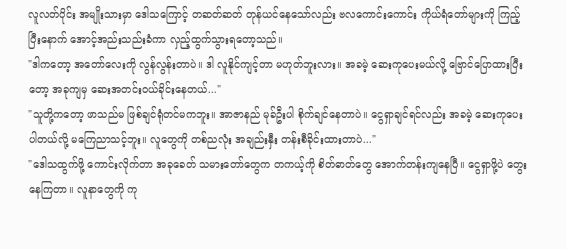လူလတ်ပိုင်း အမျိုးသားမှာ ဒေါသကြောင့် တဆတ်ဆတ် တုန်ယင်နေသော်လည်း ဗလကောင်းကောင်း ကိုယ်ရံတော်များကို ကြည့်ပြီးနောက် အောင့်အည်းသည်းခံကာ လှည့်ထွက်သွားရတော့သည်။
"ဒါကတော့ အတော်လေးကို လွန်လွန်းတာပဲ။ ဒါ လူနိုင်ကျင့်တာ မဟုတ်ဘူးလား။ အခမဲ့ ဆေးကုပေးမယ်လို့ ဗြောင်ပြောထားပြီးတော့ အခုကျမှ ဆေးအတင်းဝယ်ခိုင်းနေတယ်..."
"သူတို့ကတော့ ဖာသည်မ ဖြစ်ချင်ရုံတင်မကဘူး။ အာဇာနည် မုခ်ဦးပါ စိုက်ချင်နေတာပဲ။ ငွေရှာချင်ရင်လည်း အခမဲ့ ဆေးကုပေးပါတယ်လို့ မကြေညာသင့်ဘူး။ လူတွေကို တစ်ညလုံး အချည်းနှီး တန်းစီခိုင်းထားတာပဲ..."
"ဒေါသထွက်ဖို့ ကောင်းလိုက်တာ အခုခေတ် သမားတော်တွေက တကယ့်ကို စိတ်ဓာတ်တွေ အောက်တန်းကျနေပြီ။ ငွေရှာဖို့ပဲ တွေးနေကြတာ။ လူနာတွေကို ကု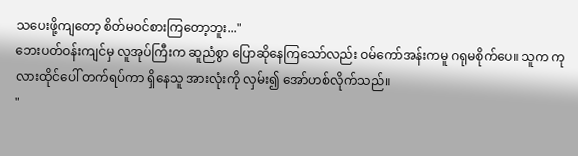သပေးဖို့ကျတော့ စိတ်မဝင်စားကြတော့ဘူး..."
ဘေးပတ်ဝန်းကျင်မှ လူအုပ်ကြီးက ဆူညံစွာ ပြောဆိုနေကြသော်လည်း ဝမ်ကော်အန်းကမူ ဂရုမစိုက်ပေ။ သူက ကုလားထိုင်ပေါ် တက်ရပ်ကာ ရှိနေသူ အားလုံးကို လှမ်း၍ အော်ဟစ်လိုက်သည်။
"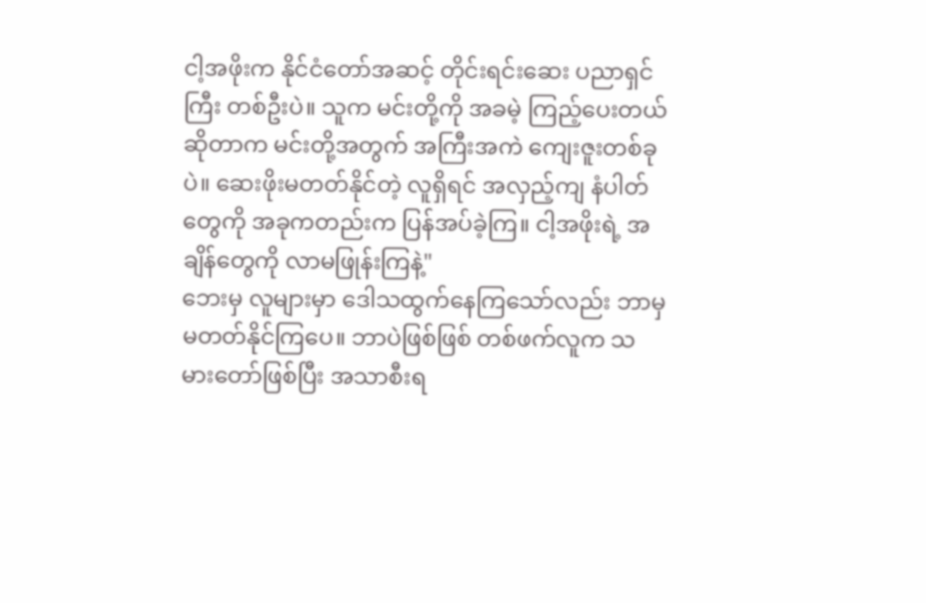ငါ့အဖိုးက နိုင်ငံတော်အဆင့် တိုင်းရင်းဆေး ပညာရှင်ကြီး တစ်ဦးပဲ။ သူက မင်းတို့ကို အခမဲ့ ကြည့်ပေးတယ် ဆိုတာက မင်းတို့အတွက် အကြီးအကဲ ကျေးဇူးတစ်ခုပဲ။ ဆေးဖိုးမတတ်နိုင်တဲ့ လူရှိရင် အလှည့်ကျ နံပါတ်တွေကို အခုကတည်းက ပြန်အပ်ခဲ့ကြ။ ငါ့အဖိုးရဲ့ အချိန်တွေကို လာမဖြုန်းကြနဲ့"
ဘေးမှ လူများမှာ ဒေါသထွက်နေကြသော်လည်း ဘာမှ မတတ်နိုင်ကြပေ။ ဘာပဲဖြစ်ဖြစ် တစ်ဖက်လူက သမားတော်ဖြစ်ပြီး အသာစီးရ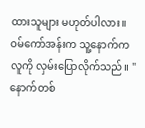ထားသူများ မဟုတ်ပါလား။
ဝမ်ကော်အန်းက သူ့နောက်က လူကို လှမ်းပြောလိုက်သည်။ "နောက်တစ်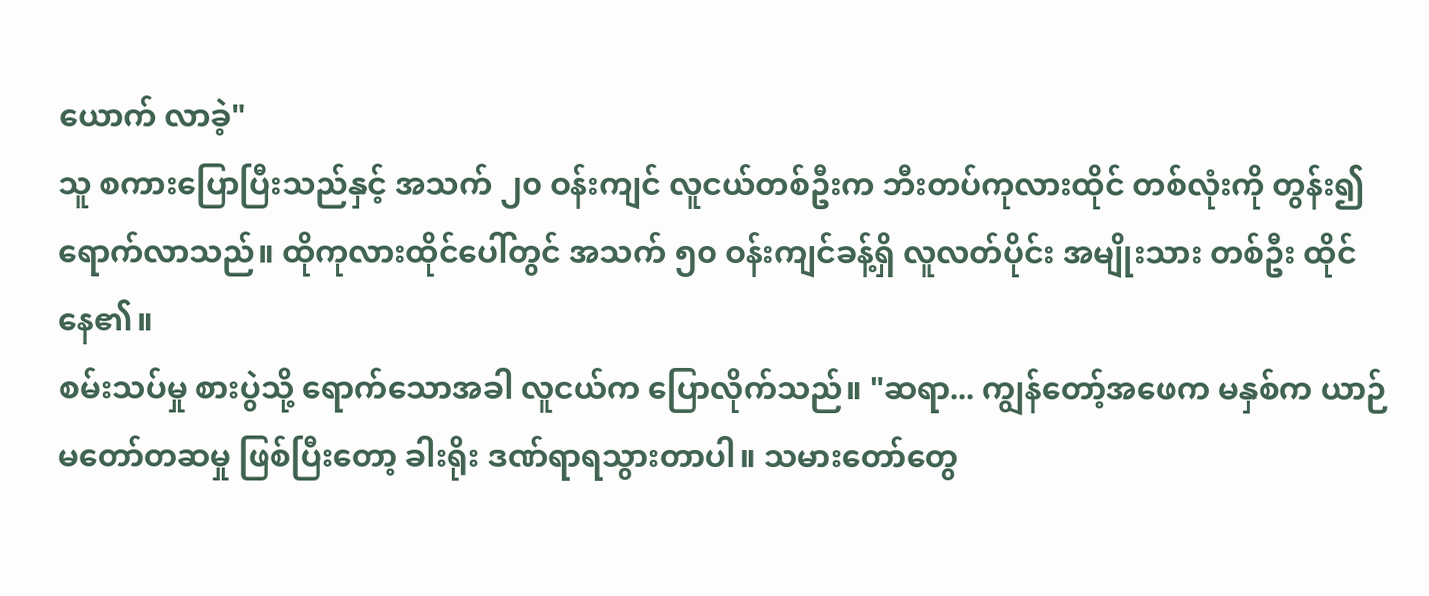ယောက် လာခဲ့"
သူ စကားပြောပြီးသည်နှင့် အသက် ၂၀ ဝန်းကျင် လူငယ်တစ်ဦးက ဘီးတပ်ကုလားထိုင် တစ်လုံးကို တွန်း၍ ရောက်လာသည်။ ထိုကုလားထိုင်ပေါ်တွင် အသက် ၅၀ ဝန်းကျင်ခန့်ရှိ လူလတ်ပိုင်း အမျိုးသား တစ်ဦး ထိုင်နေ၏။
စမ်းသပ်မှု စားပွဲသို့ ရောက်သောအခါ လူငယ်က ပြောလိုက်သည်။ "ဆရာ... ကျွန်တော့်အဖေက မနှစ်က ယာဉ်မတော်တဆမှု ဖြစ်ပြီးတော့ ခါးရိုး ဒဏ်ရာရသွားတာပါ။ သမားတော်တွေ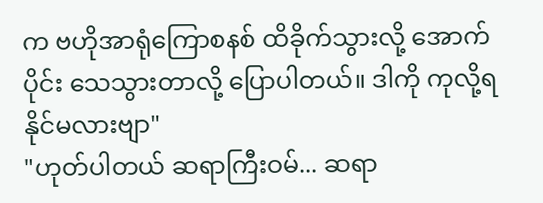က ဗဟိုအာရုံကြောစနစ် ထိခိုက်သွားလို့ အောက်ပိုင်း သေသွားတာလို့ ပြောပါတယ်။ ဒါကို ကုလို့ရနိုင်မလားဗျာ"
"ဟုတ်ပါတယ် ဆရာကြီးဝမ်... ဆရာ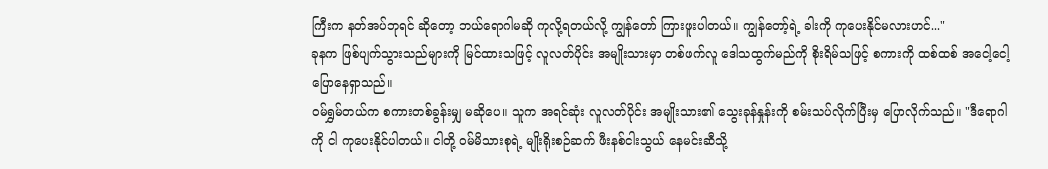ကြီးက နတ်အပ်ဘုရင် ဆိုတော့ ဘယ်ရောဂါမဆို ကုလို့ရတယ်လို့ ကျွန်တော် ကြားဖူးပါတယ်။ ကျွန်တော့်ရဲ့ ခါးကို ကုပေးနိုင်မလားဟင်..."
ခုနက ဖြစ်ပျက်သွားသည်များကို မြင်ထားသဖြင့် လူလတ်ပိုင်း အမျိုးသားမှာ တစ်ဖက်လူ ဒေါသထွက်မည်ကို စိုးရိမ်သဖြင့် စကားကို ထစ်ထစ် အငေါ့ငေါ့ ပြောနေရှာသည်။
ဝမ်ရွှမ်တယ်က စကားတစ်ခွန်းမျှ မဆိုပေ။ သူက အရင်ဆုံး လူလတ်ပိုင်း အမျိုးသား၏ သွေးခုန်နှုန်းကို စမ်းသပ်လိုက်ပြီးမှ ပြောလိုက်သည်။ "ဒီရောဂါကို ငါ ကုပေးနိုင်ပါတယ်။ ငါတို့ ဝမ်မိသားစုရဲ့ မျိုးရိုးစဉ်ဆက် ဖီးနစ်ငါးသွယ် နေမင်းဆီသို့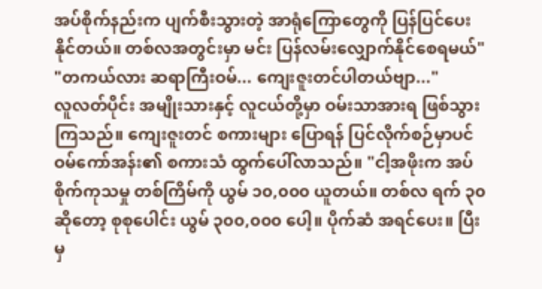အပ်စိုက်နည်းက ပျက်စီးသွားတဲ့ အာရုံကြောတွေကို ပြန်ပြင်ပေးနိုင်တယ်။ တစ်လအတွင်းမှာ မင်း ပြန်လမ်းလျှောက်နိုင်စေရမယ်"
"တကယ်လား ဆရာကြီးဝမ်... ကျေးဇူးတင်ပါတယ်ဗျာ..."
လူလတ်ပိုင်း အမျိုးသားနှင့် လူငယ်တို့မှာ ဝမ်းသာအားရ ဖြစ်သွားကြသည်။ ကျေးဇူးတင် စကားများ ပြောရန် ပြင်လိုက်စဉ်မှာပင် ဝမ်ကော်အန်း၏ စကားသံ ထွက်ပေါ်လာသည်။ "ငါ့အဖိုးက အပ်စိုက်ကုသမှု တစ်ကြိမ်ကို ယွမ် ၁၀,၀၀၀ ယူတယ်။ တစ်လ ရက် ၃၀ ဆိုတော့ စုစုပေါင်း ယွမ် ၃၀၀,၀၀၀ ပေါ့။ ပိုက်ဆံ အရင်ပေး။ ပြီးမှ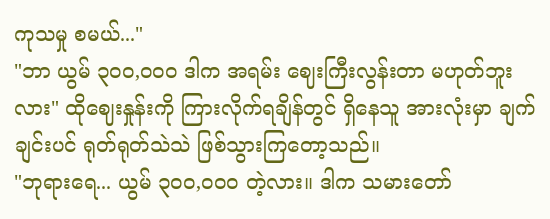ကုသမှု စမယ်..."
"ဘာ ယွမ် ၃၀၀,၀၀၀ ဒါက အရမ်း ဈေးကြီးလွန်းတာ မဟုတ်ဘူးလား" ထိုဈေးနှုန်းကို ကြားလိုက်ရချိန်တွင် ရှိနေသူ အားလုံးမှာ ချက်ချင်းပင် ရုတ်ရုတ်သဲသဲ ဖြစ်သွားကြတော့သည်။
"ဘုရားရေ... ယွမ် ၃၀၀,၀၀၀ တဲ့လား။ ဒါက သမားတော်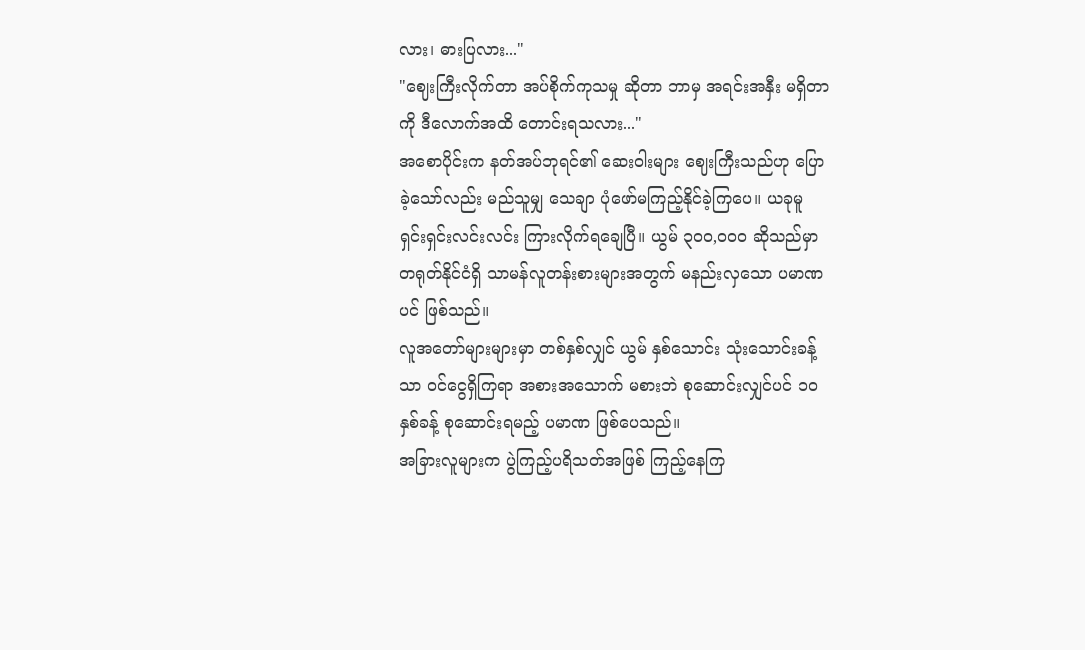လား၊ ဓားပြလား..."
"ဈေးကြီးလိုက်တာ အပ်စိုက်ကုသမှု ဆိုတာ ဘာမှ အရင်းအနှီး မရှိတာကို ဒီလောက်အထိ တောင်းရသလား..."
အစောပိုင်းက နတ်အပ်ဘုရင်၏ ဆေးဝါးများ ဈေးကြီးသည်ဟု ပြောခဲ့သော်လည်း မည်သူမျှ သေချာ ပုံဖော်မကြည့်နိုင်ခဲ့ကြပေ။ ယခုမူ ရှင်းရှင်းလင်းလင်း ကြားလိုက်ရချေပြီ။ ယွမ် ၃၀၀,၀၀၀ ဆိုသည်မှာ တရုတ်နိုင်ငံရှိ သာမန်လူတန်းစားများအတွက် မနည်းလှသော ပမာဏပင် ဖြစ်သည်။
လူအတော်များများမှာ တစ်နှစ်လျှင် ယွမ် နှစ်သောင်း သုံးသောင်းခန့်သာ ဝင်ငွေရှိကြရာ အစားအသောက် မစားဘဲ စုဆောင်းလျှင်ပင် ၁၀ နှစ်ခန့် စုဆောင်းရမည့် ပမာဏ ဖြစ်ပေသည်။
အခြားလူများက ပွဲကြည့်ပရိသတ်အဖြစ် ကြည့်နေကြ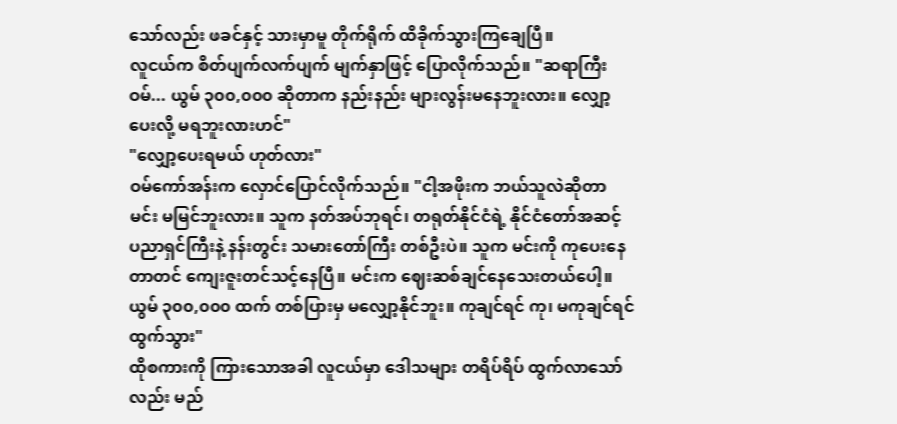သော်လည်း ဖခင်နှင့် သားမှာမူ တိုက်ရိုက် ထိခိုက်သွားကြချေပြီ။
လူငယ်က စိတ်ပျက်လက်ပျက် မျက်နှာဖြင့် ပြောလိုက်သည်။ "ဆရာကြီးဝမ်... ယွမ် ၃၀၀,၀၀၀ ဆိုတာက နည်းနည်း များလွန်းမနေဘူးလား။ လျှော့ပေးလို့ မရဘူးလားဟင်"
"လျှော့ပေးရမယ် ဟုတ်လား"
ဝမ်ကော်အန်းက လှောင်ပြောင်လိုက်သည်။ "ငါ့အဖိုးက ဘယ်သူလဲဆိုတာ မင်း မမြင်ဘူးလား။ သူက နတ်အပ်ဘုရင်၊ တရုတ်နိုင်ငံရဲ့ နိုင်ငံတော်အဆင့် ပညာရှင်ကြီးနဲ့ နန်းတွင်း သမားတော်ကြီး တစ်ဦးပဲ။ သူက မင်းကို ကုပေးနေတာတင် ကျေးဇူးတင်သင့်နေပြီ။ မင်းက ဈေးဆစ်ချင်နေသေးတယ်ပေါ့။ ယွမ် ၃၀၀,၀၀၀ ထက် တစ်ပြားမှ မလျှော့နိုင်ဘူး။ ကုချင်ရင် ကု၊ မကုချင်ရင် ထွက်သွား"
ထိုစကားကို ကြားသောအခါ လူငယ်မှာ ဒေါသများ တရိပ်ရိပ် ထွက်လာသော်လည်း မည်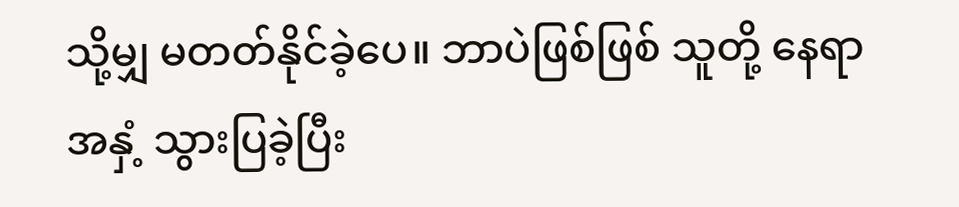သို့မျှ မတတ်နိုင်ခဲ့ပေ။ ဘာပဲဖြစ်ဖြစ် သူတို့ နေရာအနှံ့ သွားပြခဲ့ပြီး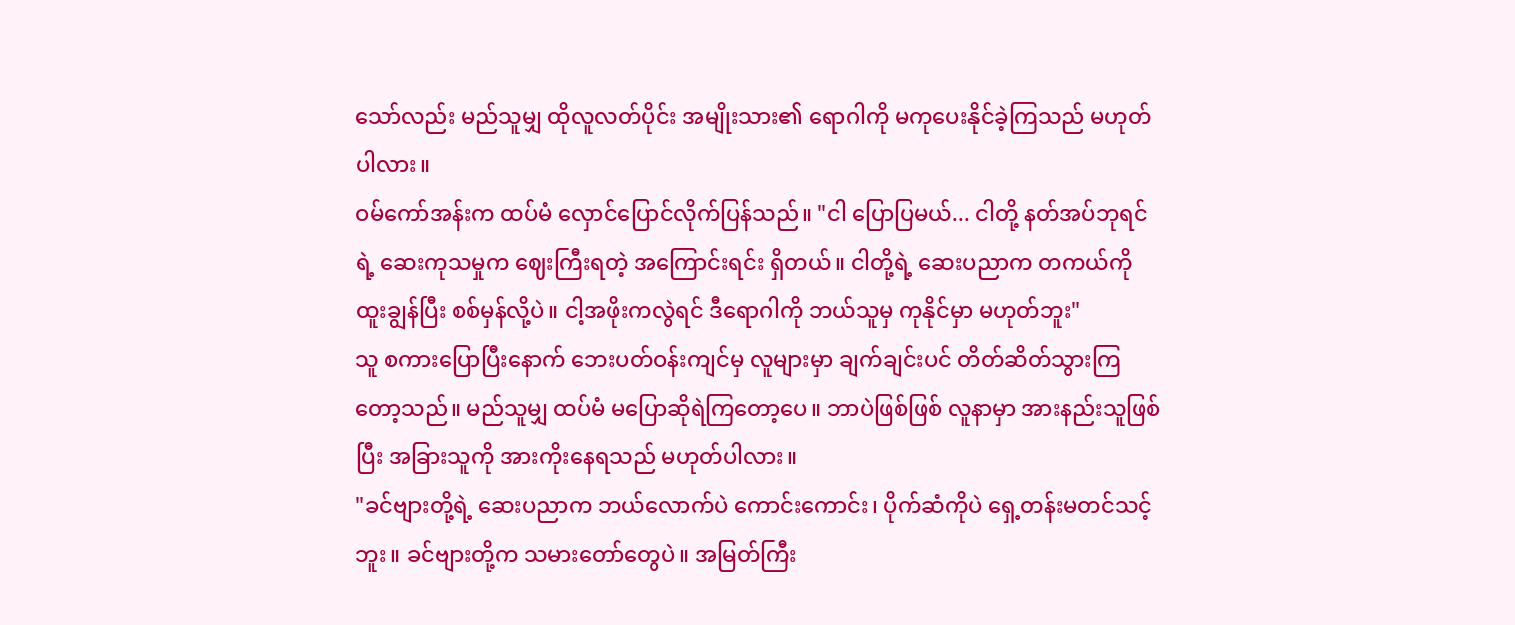သော်လည်း မည်သူမျှ ထိုလူလတ်ပိုင်း အမျိုးသား၏ ရောဂါကို မကုပေးနိုင်ခဲ့ကြသည် မဟုတ်ပါလား။
ဝမ်ကော်အန်းက ထပ်မံ လှောင်ပြောင်လိုက်ပြန်သည်။ "ငါ ပြောပြမယ်... ငါတို့ နတ်အပ်ဘုရင်ရဲ့ ဆေးကုသမှုက ဈေးကြီးရတဲ့ အကြောင်းရင်း ရှိတယ်။ ငါတို့ရဲ့ ဆေးပညာက တကယ်ကို ထူးချွန်ပြီး စစ်မှန်လို့ပဲ။ ငါ့အဖိုးကလွဲရင် ဒီရောဂါကို ဘယ်သူမှ ကုနိုင်မှာ မဟုတ်ဘူး"
သူ စကားပြောပြီးနောက် ဘေးပတ်ဝန်းကျင်မှ လူများမှာ ချက်ချင်းပင် တိတ်ဆိတ်သွားကြတော့သည်။ မည်သူမျှ ထပ်မံ မပြောဆိုရဲကြတော့ပေ။ ဘာပဲဖြစ်ဖြစ် လူနာမှာ အားနည်းသူဖြစ်ပြီး အခြားသူကို အားကိုးနေရသည် မဟုတ်ပါလား။
"ခင်ဗျားတို့ရဲ့ ဆေးပညာက ဘယ်လောက်ပဲ ကောင်းကောင်း၊ ပိုက်ဆံကိုပဲ ရှေ့တန်းမတင်သင့်ဘူး။ ခင်ဗျားတို့က သမားတော်တွေပဲ။ အမြတ်ကြီး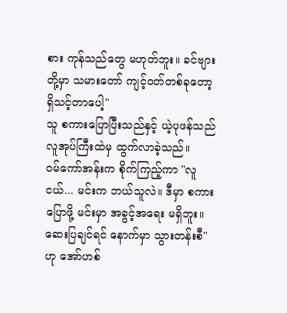စား ကုန်သည်တွေ မဟုတ်ဘူး။ ခင်ဗျားတို့မှာ သမားတော် ကျင့်ဝတ်တစ်ခုတော့ ရှိသင့်တာပေါ့"
သူ စကားပြောပြီးသည်နှင့် ယဲ့ပုဖန်သည် လူအုပ်ကြီးထဲမှ ထွက်လာခဲ့သည်။
ဝမ်ကော်အန်းက စိုက်ကြည့်ကာ "လူငယ်... မင်းက ဘယ်သူလဲ။ ဒီမှာ စကားပြောဖို့ မင်းမှာ အခွင့်အရေး မရှိဘူး။ ဆေးပြချင်ရင် နောက်မှာ သွားတန်းစီ" ဟု အော်ဟစ်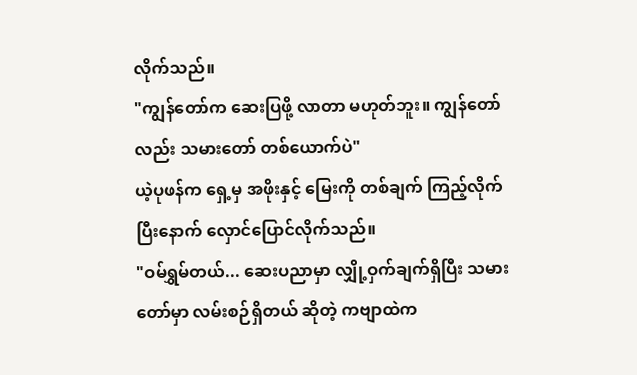လိုက်သည်။
"ကျွန်တော်က ဆေးပြဖို့ လာတာ မဟုတ်ဘူး။ ကျွန်တော်လည်း သမားတော် တစ်ယောက်ပဲ"
ယဲ့ပုဖန်က ရှေ့မှ အဖိုးနှင့် မြေးကို တစ်ချက် ကြည့်လိုက်ပြီးနောက် လှောင်ပြောင်လိုက်သည်။
"ဝမ်ရွှမ်တယ်... ဆေးပညာမှာ လျှို့ဝှက်ချက်ရှိပြီး သမားတော်မှာ လမ်းစဉ်ရှိတယ် ဆိုတဲ့ ကဗျာထဲက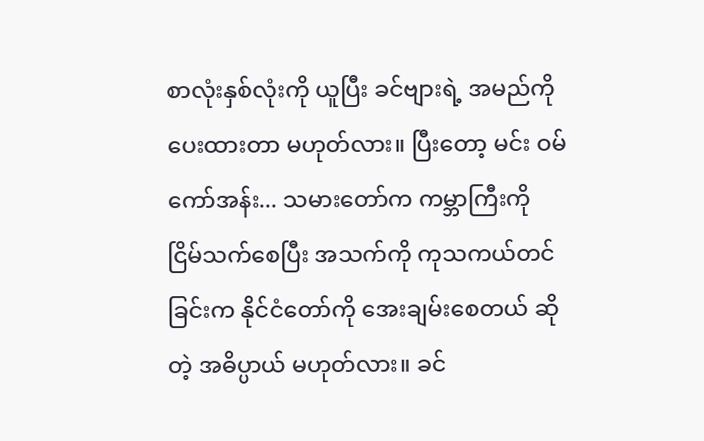စာလုံးနှစ်လုံးကို ယူပြီး ခင်ဗျားရဲ့ အမည်ကို ပေးထားတာ မဟုတ်လား။ ပြီးတော့ မင်း ဝမ်ကော်အန်း... သမားတော်က ကမ္ဘာကြီးကို ငြိမ်သက်စေပြီး အသက်ကို ကုသကယ်တင်ခြင်းက နိုင်ငံတော်ကို အေးချမ်းစေတယ် ဆိုတဲ့ အဓိပ္ပာယ် မဟုတ်လား။ ခင်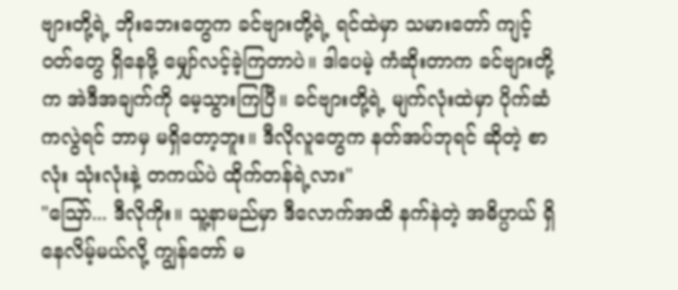ဗျားတို့ရဲ့ ဘိုးဘေးတွေက ခင်ဗျားတို့ရဲ့ ရင်ထဲမှာ သမားတော် ကျင့်ဝတ်တွေ ရှိနေဖို့ မျှော်လင့်ခဲ့ကြတာပဲ။ ဒါပေမဲ့ ကံဆိုးတာက ခင်ဗျားတို့က အဲဒီအချက်ကို မေ့သွားကြပြီ။ ခင်ဗျားတို့ရဲ့ မျက်လုံးထဲမှာ ပိုက်ဆံကလွဲရင် ဘာမှ မရှိတော့ဘူး။ ဒီလိုလူတွေက နတ်အပ်ဘုရင် ဆိုတဲ့ စာလုံး သုံးလုံးနဲ့ တကယ်ပဲ ထိုက်တန်ရဲ့လား"
"ဪ... ဒီလိုကိုး။ သူ့နာမည်မှာ ဒီလောက်အထိ နက်နဲတဲ့ အဓိပ္ပာယ် ရှိနေလိမ့်မယ်လို့ ကျွန်တော် မ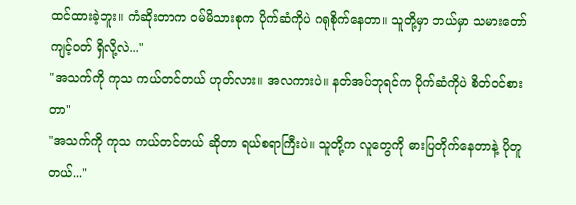ထင်ထားခဲ့ဘူး။ ကံဆိုးတာက ဝမ်မိသားစုက ပိုက်ဆံကိုပဲ ဂရုစိုက်နေတာ။ သူတို့မှာ ဘယ်မှာ သမားတော် ကျင့်ဝတ် ရှိလို့လဲ..."
"အသက်ကို ကုသ ကယ်တင်တယ် ဟုတ်လား။ အလကားပဲ။ နတ်အပ်ဘုရင်က ပိုက်ဆံကိုပဲ စိတ်ဝင်စားတာ"
"အသက်ကို ကုသ ကယ်တင်တယ် ဆိုတာ ရယ်စရာကြီးပဲ။ သူတို့က လူတွေကို ဓားပြတိုက်နေတာနဲ့ ပိုတူတယ်..."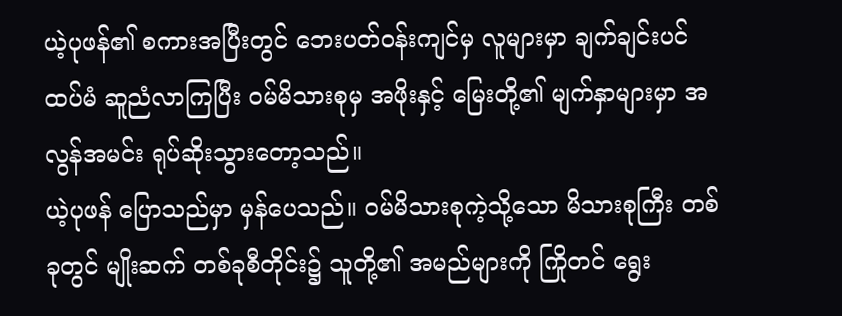ယဲ့ပုဖန်၏ စကားအပြီးတွင် ဘေးပတ်ဝန်းကျင်မှ လူများမှာ ချက်ချင်းပင် ထပ်မံ ဆူညံလာကြပြီး ဝမ်မိသားစုမှ အဖိုးနှင့် မြေးတို့၏ မျက်နှာများမှာ အလွန်အမင်း ရုပ်ဆိုးသွားတော့သည်။
ယဲ့ပုဖန် ပြောသည်မှာ မှန်ပေသည်။ ဝမ်မိသားစုကဲ့သို့သော မိသားစုကြီး တစ်ခုတွင် မျိုးဆက် တစ်ခုစီတိုင်း၌ သူတို့၏ အမည်များကို ကြိုတင် ရွေး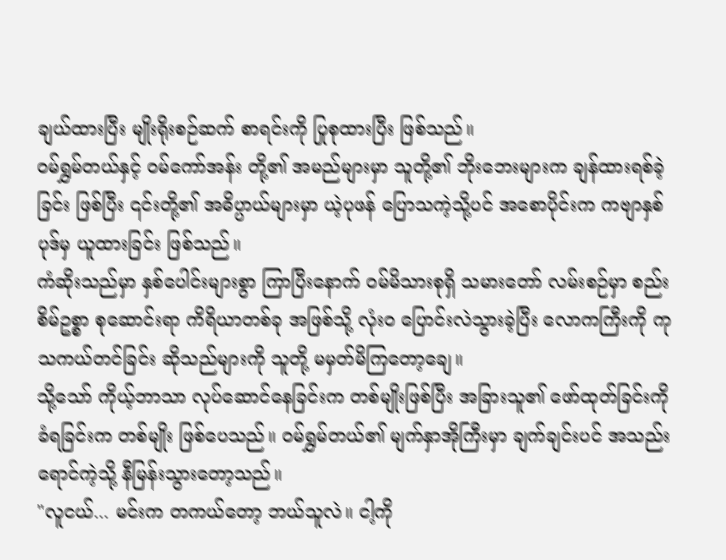ချယ်ထားပြီး မျိုးရိုးစဉ်ဆက် စာရင်းကို ပြုစုထားပြီး ဖြစ်သည်။
ဝမ်ရွှမ်တယ်နှင့် ဝမ်ကော်အန်း တို့၏ အမည်များမှာ သူတို့၏ ဘိုးဘေးများက ချန်ထားရစ်ခဲ့ခြင်း ဖြစ်ပြီး ၎င်းတို့၏ အဓိပ္ပာယ်များမှာ ယဲ့ပုဖန် ပြောသကဲ့သို့ပင် အစောပိုင်းက ကဗျာနှစ်ပုဒ်မှ ယူထားခြင်း ဖြစ်သည်။
ကံဆိုးသည်မှာ နှစ်ပေါင်းများစွာ ကြာပြီးနောက် ဝမ်မိသားစုရှိ သမားတော် လမ်းစဉ်မှာ စည်းစိမ်ဥစ္စာ စုဆောင်းရာ ကိရိယာတစ်ခု အဖြစ်သို့ လုံးဝ ပြောင်းလဲသွားခဲ့ပြီး လောကကြီးကို ကုသကယ်တင်ခြင်း ဆိုသည်များကို သူတို့ မမှတ်မိကြတော့ချေ။
သို့သော် ကိုယ့်ဘာသာ လုပ်ဆောင်နေခြင်းက တစ်မျိုးဖြစ်ပြီး အခြားသူ၏ ဖော်ထုတ်ခြင်းကို ခံရခြင်းက တစ်မျိုး ဖြစ်ပေသည်။ ဝမ်ရွှမ်တယ်၏ မျက်နှာအိုကြီးမှာ ချက်ချင်းပင် အသည်းရောင်ကဲ့သို့ နီမြန်းသွားတော့သည်။
"လူငယ်... မင်းက တကယ်တော့ ဘယ်သူလဲ။ ငါ့ကို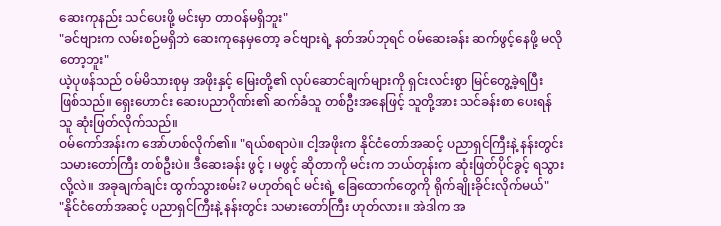ဆေးကုနည်း သင်ပေးဖို့ မင်းမှာ တာဝန်မရှိဘူး"
"ခင်ဗျားက လမ်းစဉ်မရှိဘဲ ဆေးကုနေမှတော့ ခင်ဗျားရဲ့ နတ်အပ်ဘုရင် ဝမ်ဆေးခန်း ဆက်ဖွင့်နေဖို့ မလိုတော့ဘူး"
ယဲ့ပုဖန်သည် ဝမ်မိသားစုမှ အဖိုးနှင့် မြေးတို့၏ လုပ်ဆောင်ချက်များကို ရှင်းလင်းစွာ မြင်တွေ့ခဲ့ရပြီး ဖြစ်သည်။ ရှေးဟောင်း ဆေးပညာဂိုဏ်း၏ ဆက်ခံသူ တစ်ဦးအနေဖြင့် သူတို့အား သင်ခန်းစာ ပေးရန် သူ ဆုံးဖြတ်လိုက်သည်။
ဝမ်ကော်အန်းက အော်ဟစ်လိုက်၏။ "ရယ်စရာပဲ။ ငါ့အဖိုးက နိုင်ငံတော်အဆင့် ပညာရှင်ကြီးနဲ့ နန်းတွင်း သမားတော်ကြီး တစ်ဦးပဲ။ ဒီဆေးခန်း ဖွင့် ၊ မဖွင့် ဆိုတာကို မင်းက ဘယ်တုန်းက ဆုံးဖြတ်ပိုင်ခွင့် ရသွားလို့လဲ။ အခုချက်ချင်း ထွက်သွားစမ်း? မဟုတ်ရင် မင်းရဲ့ ခြေထောက်တွေကို ရိုက်ချိုးခိုင်းလိုက်မယ်"
"နိုင်ငံတော်အဆင့် ပညာရှင်ကြီးနဲ့ နန်းတွင်း သမားတော်ကြီး ဟုတ်လား။ အဲဒါက အ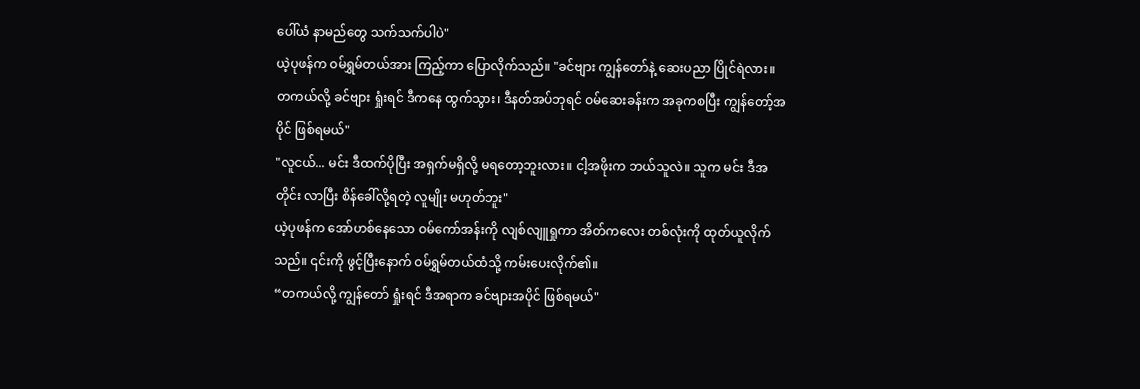ပေါ်ယံ နာမည်တွေ သက်သက်ပါပဲ"
ယဲ့ပုဖန်က ဝမ်ရွှမ်တယ်အား ကြည့်ကာ ပြောလိုက်သည်။ "ခင်ဗျား ကျွန်တော်နဲ့ ဆေးပညာ ပြိုင်ရဲလား။ တကယ်လို့ ခင်ဗျား ရှုံးရင် ဒီကနေ ထွက်သွား၊ ဒီနတ်အပ်ဘုရင် ဝမ်ဆေးခန်းက အခုကစပြီး ကျွန်တော့်အပိုင် ဖြစ်ရမယ်"
"လူငယ်... မင်း ဒီထက်ပိုပြီး အရှက်မရှိလို့ မရတော့ဘူးလား။ ငါ့အဖိုးက ဘယ်သူလဲ။ သူက မင်း ဒီအတိုင်း လာပြီး စိန်ခေါ်လို့ရတဲ့ လူမျိုး မဟုတ်ဘူး"
ယဲ့ပုဖန်က အော်ဟစ်နေသော ဝမ်ကော်အန်းကို လျစ်လျူရှုကာ အိတ်ကလေး တစ်လုံးကို ထုတ်ယူလိုက်သည်။ ၎င်းကို ဖွင့်ပြီးနောက် ဝမ်ရွှမ်တယ်ထံသို့ ကမ်းပေးလိုက်၏။
“တကယ်လို့ ကျွန်တော် ရှုံးရင် ဒီအရာက ခင်ဗျားအပိုင် ဖြစ်ရမယ်"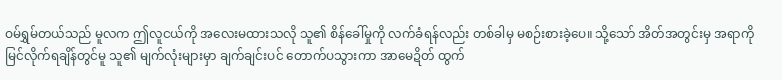ဝမ်ရွှမ်တယ်သည် မူလက ဤလူငယ်ကို အလေးမထားသလို သူ၏ စိန်ခေါ်မှုကို လက်ခံရန်လည်း တစ်ခါမှ မစဉ်းစားခဲ့ပေ။ သို့သော် အိတ်အတွင်းမှ အရာကို မြင်လိုက်ရချိန်တွင်မူ သူ၏ မျက်လုံးများမှာ ချက်ချင်းပင် တောက်ပသွားကာ အာမေဍိတ် ထွက်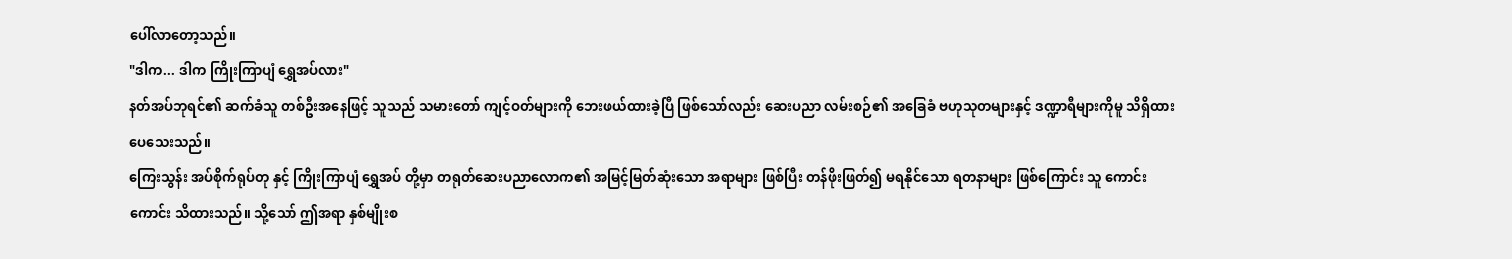ပေါ်လာတော့သည်။
"ဒါက... ဒါက ကြိုးကြာပျံ ရွှေအပ်လား"
နတ်အပ်ဘုရင်၏ ဆက်ခံသူ တစ်ဦးအနေဖြင့် သူသည် သမားတော် ကျင့်ဝတ်များကို ဘေးဖယ်ထားခဲ့ပြီ ဖြစ်သော်လည်း ဆေးပညာ လမ်းစဉ်၏ အခြေခံ ဗဟုသုတများနှင့် ဒဏ္ဍာရီများကိုမူ သိရှိထားပေသေးသည်။
ကြေးသွန်း အပ်စိုက်ရုပ်တု နှင့် ကြိုးကြာပျံ ရွှေအပ် တို့မှာ တရုတ်ဆေးပညာလောက၏ အမြင့်မြတ်ဆုံးသော အရာများ ဖြစ်ပြီး တန်ဖိုးဖြတ်၍ မရနိုင်သော ရတနာများ ဖြစ်ကြောင်း သူ ကောင်းကောင်း သိထားသည်။ သို့သော် ဤအရာ နှစ်မျိုးစ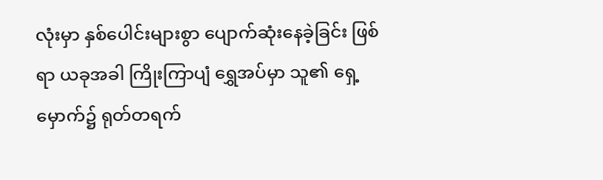လုံးမှာ နှစ်ပေါင်းများစွာ ပျောက်ဆုံးနေခဲ့ခြင်း ဖြစ်ရာ ယခုအခါ ကြိုးကြာပျံ ရွှေအပ်မှာ သူ၏ ရှေ့မှောက်၌ ရုတ်တရက်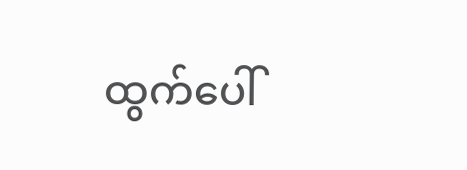ထွက်ပေါ်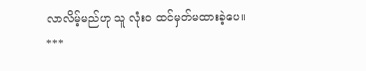လာလိမ့်မည်ဟု သူ လုံးဝ ထင်မှတ်မထားခဲ့ပေ။
***